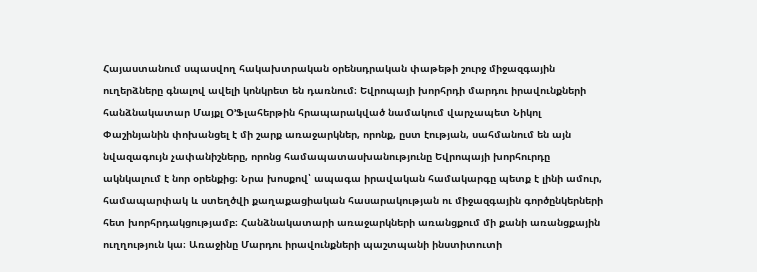Հայաստանում սպասվող հակախտրական օրենսդրական փաթեթի շուրջ միջազգային ուղերձները գնալով ավելի կոնկրետ են դառնում։ Եվրոպայի խորհրդի մարդու իրավունքների հանձնակատար Մայքլ Օ’Ֆլահերթին հրապարակված նամակում վարչապետ Նիկոլ Փաշինյանին փոխանցել է մի շարք առաջարկներ, որոնք, ըստ էության, սահմանում են այն նվազագույն չափանիշները, որոնց համապատասխանությունը Եվրոպայի խորհուրդը ակնկալում է նոր օրենքից։ Նրա խոսքով՝ ապագա իրավական համակարգը պետք է լինի ամուր, համապարփակ և ստեղծվի քաղաքացիական հասարակության ու միջազգային գործընկերների հետ խորհրդակցությամբ։ Հանձնակատարի առաջարկների առանցքում մի քանի առանցքային ուղղություն կա։ Առաջինը Մարդու իրավունքների պաշտպանի ինստիտուտի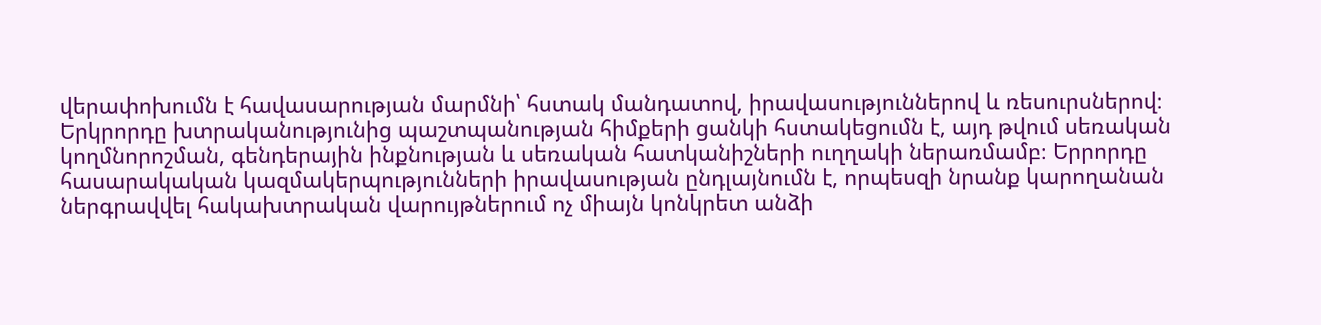վերափոխումն է հավասարության մարմնի՝ հստակ մանդատով, իրավասություններով և ռեսուրսներով։ Երկրորդը խտրականությունից պաշտպանության հիմքերի ցանկի հստակեցումն է, այդ թվում սեռական կողմնորոշման, գենդերային ինքնության և սեռական հատկանիշների ուղղակի ներառմամբ։ Երրորդը հասարակական կազմակերպությունների իրավասության ընդլայնումն է, որպեսզի նրանք կարողանան ներգրավվել հակախտրական վարույթներում ոչ միայն կոնկրետ անձի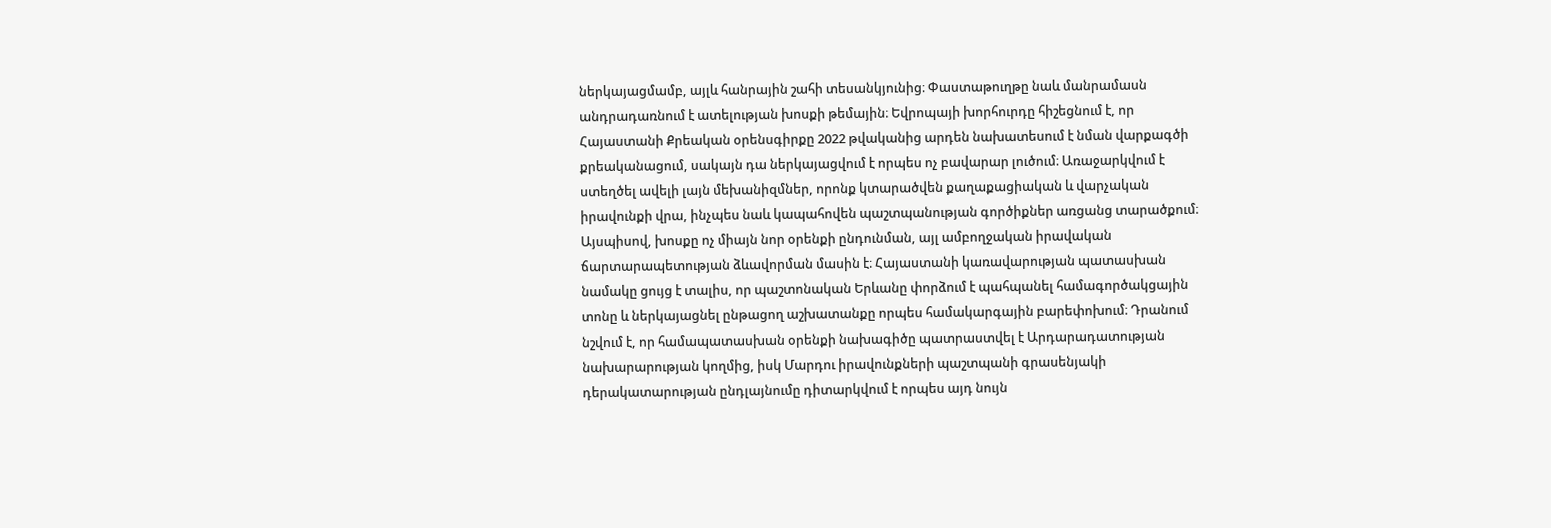ներկայացմամբ, այլև հանրային շահի տեսանկյունից։ Փաստաթուղթը նաև մանրամասն անդրադառնում է ատելության խոսքի թեմային։ Եվրոպայի խորհուրդը հիշեցնում է, որ Հայաստանի Քրեական օրենսգիրքը 2022 թվականից արդեն նախատեսում է նման վարքագծի քրեականացում, սակայն դա ներկայացվում է որպես ոչ բավարար լուծում։ Առաջարկվում է ստեղծել ավելի լայն մեխանիզմներ, որոնք կտարածվեն քաղաքացիական և վարչական իրավունքի վրա, ինչպես նաև կապահովեն պաշտպանության գործիքներ առցանց տարածքում։ Այսպիսով, խոսքը ոչ միայն նոր օրենքի ընդունման, այլ ամբողջական իրավական ճարտարապետության ձևավորման մասին է։ Հայաստանի կառավարության պատասխան նամակը ցույց է տալիս, որ պաշտոնական Երևանը փորձում է պահպանել համագործակցային տոնը և ներկայացնել ընթացող աշխատանքը որպես համակարգային բարեփոխում։ Դրանում նշվում է, որ համապատասխան օրենքի նախագիծը պատրաստվել է Արդարադատության նախարարության կողմից, իսկ Մարդու իրավունքների պաշտպանի գրասենյակի դերակատարության ընդլայնումը դիտարկվում է որպես այդ նույն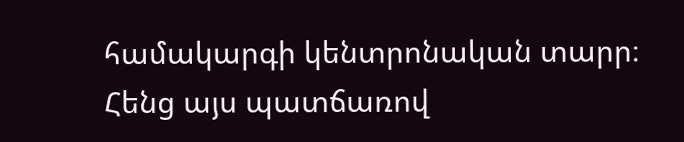համակարգի կենտրոնական տարր։ Հենց այս պատճառով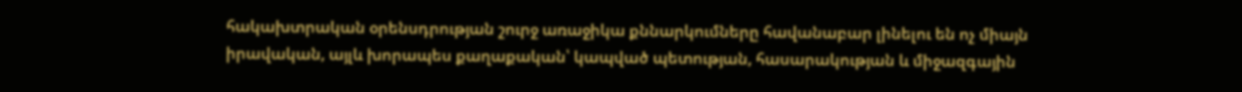հակախտրական օրենսդրության շուրջ առաջիկա քննարկումները հավանաբար լինելու են ոչ միայն իրավական, այլև խորապես քաղաքական՝ կապված պետության, հասարակության և միջազգային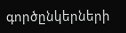գործընկերների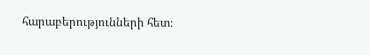հարաբերությունների հետ։